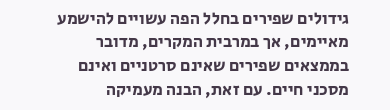גידולים שפירים בחלל הפה עשויים להישמע מאיימים, אך במרבית המקרים, מדובר בממצאים שפירים שאינם סרטניים ואינם מסכני חיים. עם זאת, הבנה מעמיקה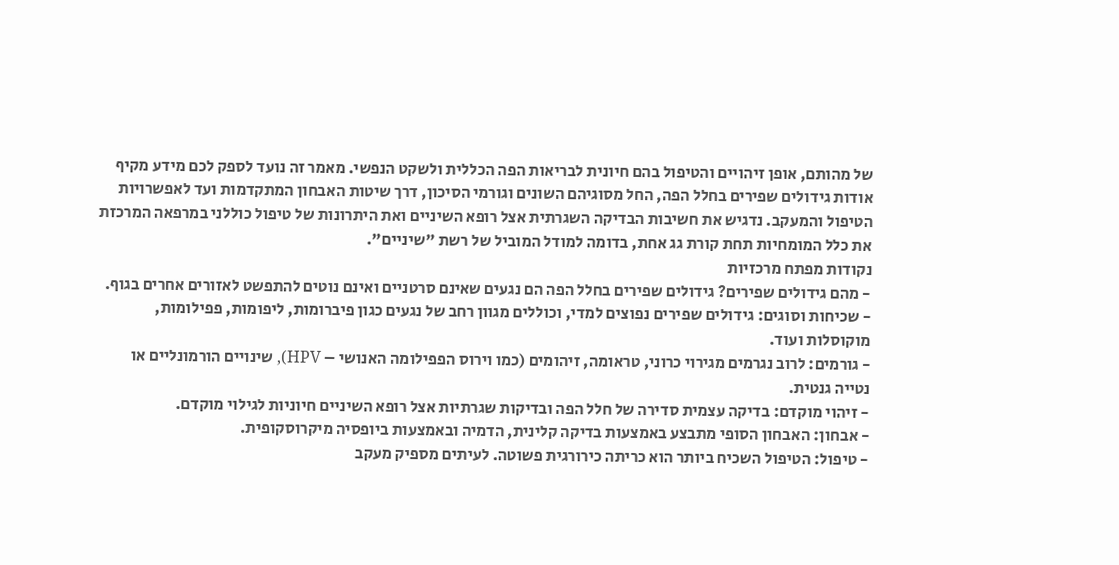של מהותם, אופן זיהויים והטיפול בהם חיונית לבריאות הפה הכללית ולשקט הנפשי. מאמר זה נועד לספק לכם מידע מקיף אודות גידולים שפירים בחלל הפה, החל מסוגיהם השונים וגורמי הסיכון, דרך שיטות האבחון המתקדמות ועד לאפשרויות הטיפול והמעקב. נדגיש את חשיבות הבדיקה השגרתית אצל רופא השיניים ואת היתרונות של טיפול כוללני במרפאה המרכזת את כלל המומחיות תחת קורת גג אחת, בדומה למודל המוביל של רשת "שיניים".
נקודות מפתח מרכזיות
- מהם גידולים שפירים? גידולים שפירים בחלל הפה הם נגעים שאינם סרטניים ואינם נוטים להתפשט לאזורים אחרים בגוף.
- שכיחות וסוגים: גידולים שפירים נפוצים למדי, וכוללים מגוון רחב של נגעים כגון פיברומות, ליפומות, פפילומות, מוקוסלות ועוד.
- גורמים: לרוב נגרמים מגירוי כרוני, טראומה, זיהומים (כמו וירוס הפפילומה האנושי – HPV), שינויים הורמונליים או נטייה גנטית.
- זיהוי מוקדם: בדיקה עצמית סדירה של חלל הפה ובדיקות שגרתיות אצל רופא השיניים חיוניות לגילוי מוקדם.
- אבחון: האבחון הסופי מתבצע באמצעות בדיקה קלינית, הדמיה ובאמצעות ביופסיה מיקרוסקופית.
- טיפול: הטיפול השכיח ביותר הוא כריתה כירורגית פשוטה. לעיתים מספיק מעקב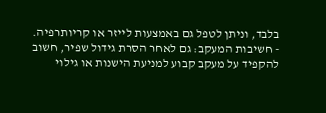בלבד, וניתן לטפל גם באמצעות לייזר או קריותרפיה.
- חשיבות המעקב: גם לאחר הסרת גידול שפיר, חשוב להקפיד על מעקב קבוע למניעת הישנות או גילוי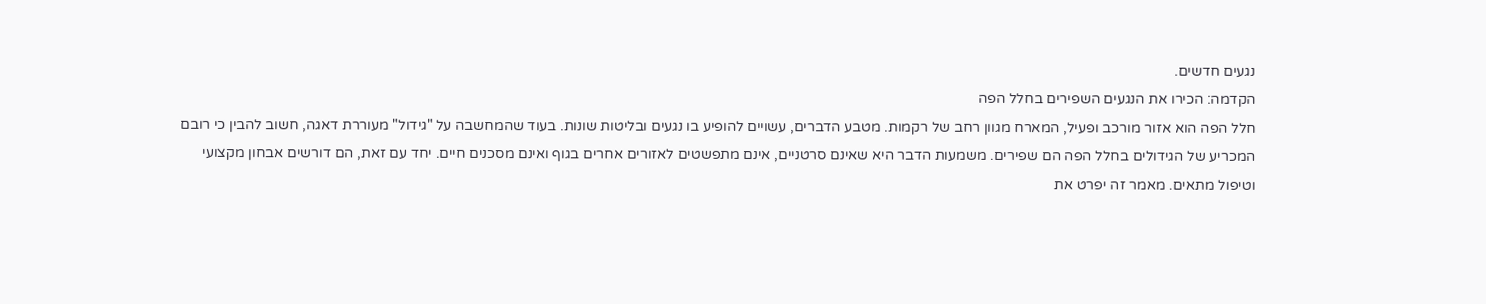נגעים חדשים.
הקדמה: הכירו את הנגעים השפירים בחלל הפה
חלל הפה הוא אזור מורכב ופעיל, המארח מגוון רחב של רקמות. מטבע הדברים, עשויים להופיע בו נגעים ובליטות שונות. בעוד שהמחשבה על "גידול" מעוררת דאגה, חשוב להבין כי רובם המכריע של הגידולים בחלל הפה הם שפירים. משמעות הדבר היא שאינם סרטניים, אינם מתפשטים לאזורים אחרים בגוף ואינם מסכנים חיים. יחד עם זאת, הם דורשים אבחון מקצועי וטיפול מתאים. מאמר זה יפרט את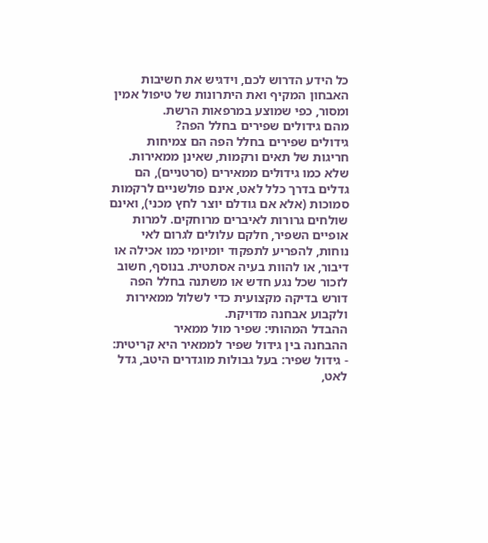כל הידע הדרוש לכם, וידגיש את חשיבות האבחון המקיף ואת היתרונות של טיפול אמין ומסור, כפי שמוצע במרפאות הרשת.
מהם גידולים שפירים בחלל הפה?
גידולים שפירים בחלל הפה הם צמיחות חריגות של תאים ורקמות, שאינן ממאירות. שלא כמו גידולים ממאירים (סרטניים), הם גדלים בדרך כלל לאט, אינם פולשניים לרקמות סמוכות (אלא אם גודלם יוצר לחץ מכני), ואינם שולחים גרורות לאיברים מרוחקים. למרות אופיים השפיר, חלקם עלולים לגרום לאי נוחות, להפריע לתפקוד יומיומי כמו אכילה או דיבור, או להוות בעיה אסתטית. בנוסף, חשוב לזכור שכל נגע חדש או משתנה בחלל הפה דורש בדיקה מקצועית כדי לשלול ממאירות ולקבוע אבחנה מדויקת.
ההבדל המהותי: שפיר מול ממאיר
ההבחנה בין גידול שפיר לממאיר היא קריטית:
- גידול שפיר: בעל גבולות מוגדרים היטב, גדל לאט,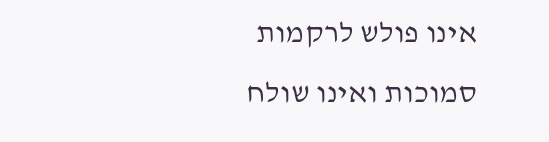אינו פולש לרקמות סמוכות ואינו שולח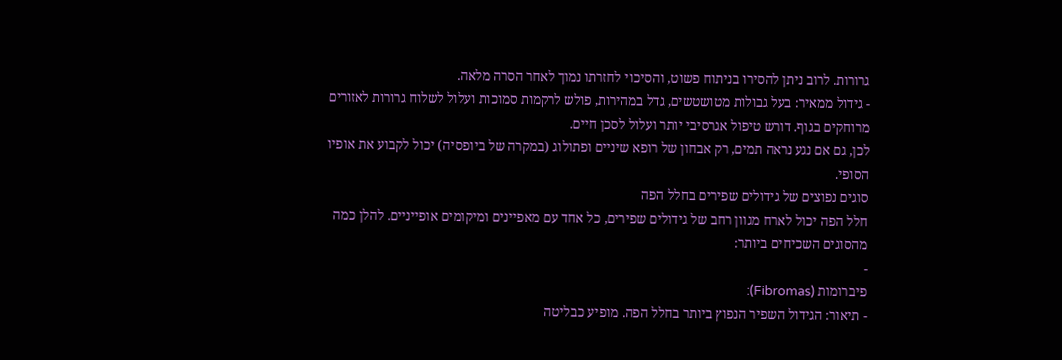גרורות. לרוב ניתן להסירו בניתוח פשוט, והסיכוי לחזרתו נמוך לאחר הסרה מלאה.
- גידול ממאיר: בעל גבולות מטושטשים, גדל במהירות, פולש לרקמות סמוכות ועלול לשלוח גרורות לאזורים מרוחקים בגוף. דורש טיפול אגרסיבי יותר ועלול לסכן חיים.
לכן, גם אם נגע נראה תמים, רק אבחון של רופא שיניים ופתולוג (במקרה של ביופסיה) יכול לקבוע את אופיו הסופי.
סוגים נפוצים של גידולים שפירים בחלל הפה
חלל הפה יכול לארח מגוון רחב של גידולים שפירים, כל אחד עם מאפיינים ומיקומים אופייניים. להלן כמה מהסוגים השכיחים ביותר:
-
פיברומות (Fibromas):
- תיאור: הגידול השפיר הנפוץ ביותר בחלל הפה. מופיע כבליטה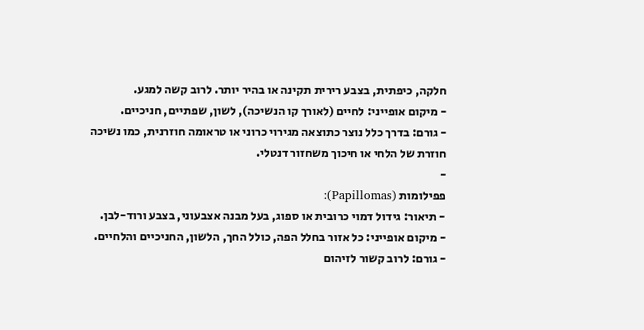חלקה, כיפתית, בצבע רירית תקינה או בהיר יותר. לרוב קשה למגע.
- מיקום אופייני: לחיים (לאורך קו הנשיכה), לשון, שפתיים, חניכיים.
- גורם: בדרך כלל נוצר כתוצאה מגירוי כרוני או טראומה חוזרנית, כמו נשיכה חוזרת של הלחי או חיכוך משחזור דנטלי.
-
פפילומות (Papillomas):
- תיאור: גידול דמוי כרובית או ספוג, בעל מבנה אצבעוני, בצבע ורוד-לבן.
- מיקום אופייני: כל אזור בחלל הפה, כולל החך, הלשון, החניכיים והלחיים.
- גורם: לרוב קשור לזיהום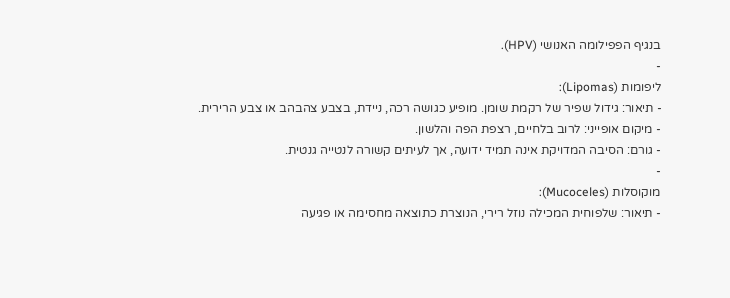בנגיף הפפילומה האנושי (HPV).
-
ליפומות (Lipomas):
- תיאור: גידול שפיר של רקמת שומן. מופיע כגושה רכה, ניידת, בצבע צהבהב או צבע הרירית.
- מיקום אופייני: לרוב בלחיים, רצפת הפה והלשון.
- גורם: הסיבה המדויקת אינה תמיד ידועה, אך לעיתים קשורה לנטייה גנטית.
-
מוקוסלות (Mucoceles):
- תיאור: שלפוחית המכילה נוזל רירי, הנוצרת כתוצאה מחסימה או פגיעה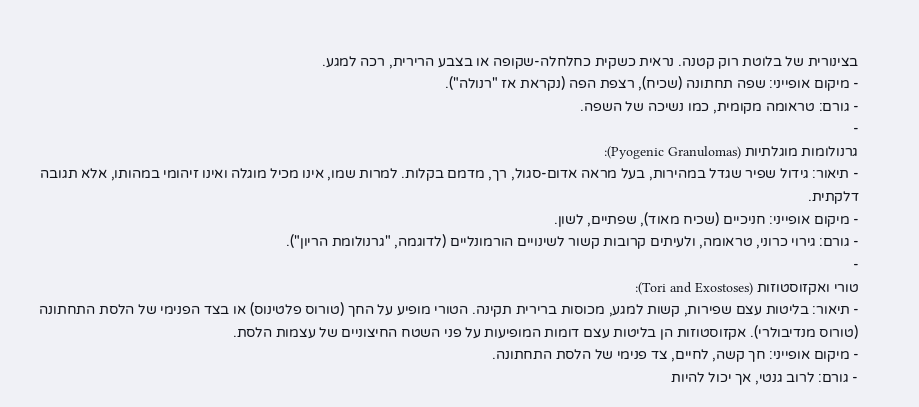בצינורית של בלוטת רוק קטנה. נראית כשקית כחלחלה-שקופה או בצבע הרירית, רכה למגע.
- מיקום אופייני: שפה תחתונה (שכיח), רצפת הפה (נקראת אז "רנולה").
- גורם: טראומה מקומית, כמו נשיכה של השפה.
-
גרנולומות מוגלתיות (Pyogenic Granulomas):
- תיאור: גידול שפיר שגדל במהירות, בעל מראה אדום-סגול, רך, מדמם בקלות. למרות שמו, אינו מכיל מוגלה ואינו זיהומי במהותו, אלא תגובה דלקתית.
- מיקום אופייני: חניכיים (שכיח מאוד), שפתיים, לשון.
- גורם: גירוי כרוני, טראומה, ולעיתים קרובות קשור לשינויים הורמונליים (לדוגמה, "גרנולומת הריון").
-
טורי ואקזוסטוזות (Tori and Exostoses):
- תיאור: בליטות עצם שפירות, קשות למגע, מכוסות ברירית תקינה. הטורי מופיע על החך (טורוס פלטינוס) או בצד הפנימי של הלסת התחתונה (טורוס מנדיבולרי). אקזוסטוזות הן בליטות עצם דומות המופיעות על פני השטח החיצוניים של עצמות הלסת.
- מיקום אופייני: חך קשה, לחיים, צד פנימי של הלסת התחתונה.
- גורם: לרוב גנטי, אך יכול להיות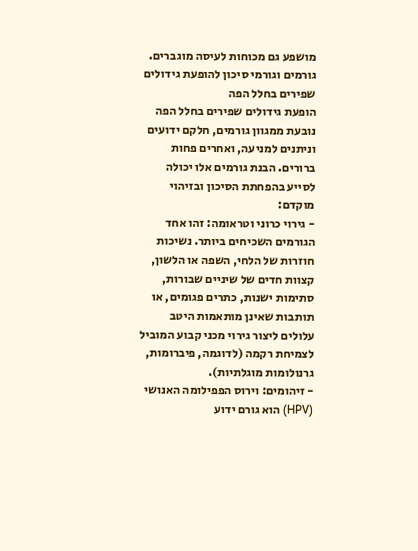מושפע גם מכוחות לעיסה מוגברים.
גורמים וגורמי סיכון להופעת גידולים שפירים בחלל הפה
הופעת גידולים שפירים בחלל הפה נובעת ממגוון גורמים, חלקם ידועים וניתנים למניעה, ואחרים פחות ברורים. הבנת גורמים אלו יכולה לסייע בהפחתת הסיכון ובזיהוי מוקדם:
- גירוי כרוני וטראומה: זהו אחד הגורמים השכיחים ביותר. נשיכות חוזרות של הלחי, השפה או הלשון, קצוות חדים של שיניים שבורות, סתימות ישנות, כתרים פגומים, או תותבות שאינן מותאמות היטב עלולים ליצור גירוי מכני קבוע המוביל לצמיחת רקמה (לדוגמה, פיברומות, גרנולומות מוגלתיות).
- זיהומים: וירוס הפפילומה האנושי (HPV) הוא גורם ידוע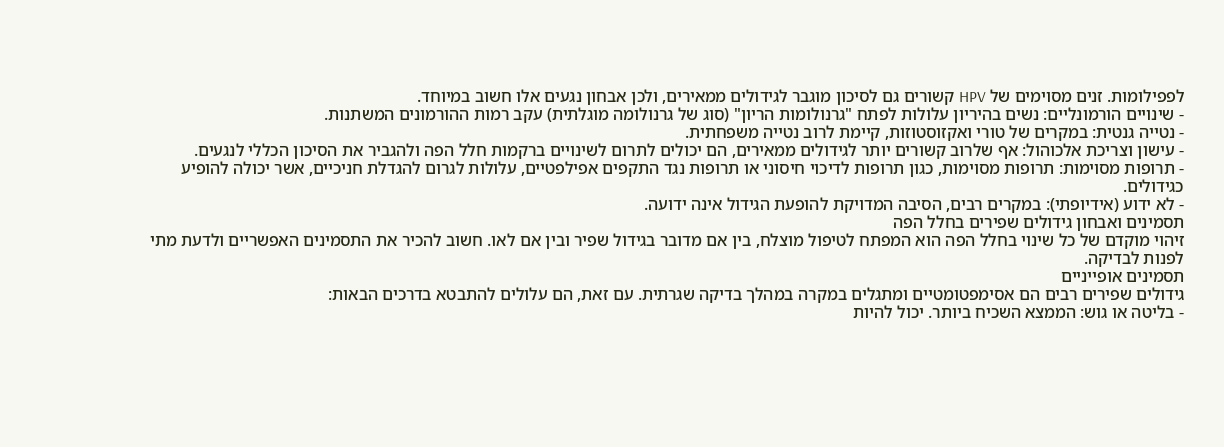לפפילומות. זנים מסוימים של HPV קשורים גם לסיכון מוגבר לגידולים ממאירים, ולכן אבחון נגעים אלו חשוב במיוחד.
- שינויים הורמונליים: נשים בהיריון עלולות לפתח "גרנולומות הריון" (סוג של גרנולומה מוגלתית) עקב רמות ההורמונים המשתנות.
- נטייה גנטית: במקרים של טורי ואקזוסטוזות, קיימת לרוב נטייה משפחתית.
- עישון וצריכת אלכוהול: אף שלרוב קשורים יותר לגידולים ממאירים, הם יכולים לתרום לשינויים ברקמות חלל הפה ולהגביר את הסיכון הכללי לנגעים.
- תרופות מסוימות: תרופות מסוימות, כגון תרופות לדיכוי חיסוני או תרופות נגד התקפים אפילפטיים, עלולות לגרום להגדלת חניכיים, אשר יכולה להופיע כגידולים.
- לא ידוע (אידיופתי): במקרים רבים, הסיבה המדויקת להופעת הגידול אינה ידועה.
תסמינים ואבחון גידולים שפירים בחלל הפה
זיהוי מוקדם של כל שינוי בחלל הפה הוא המפתח לטיפול מוצלח, בין אם מדובר בגידול שפיר ובין אם לאו. חשוב להכיר את התסמינים האפשריים ולדעת מתי לפנות לבדיקה.
תסמינים אופייניים
גידולים שפירים רבים הם אסימפטומטיים ומתגלים במקרה במהלך בדיקה שגרתית. עם זאת, הם עלולים להתבטא בדרכים הבאות:
- בליטה או גוש: הממצא השכיח ביותר. יכול להיות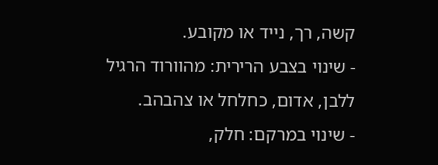קשה, רך, נייד או מקובע.
- שינוי בצבע הרירית: מהוורוד הרגיל ללבן, אדום, כחלחל או צהבהב.
- שינוי במרקם: חלק,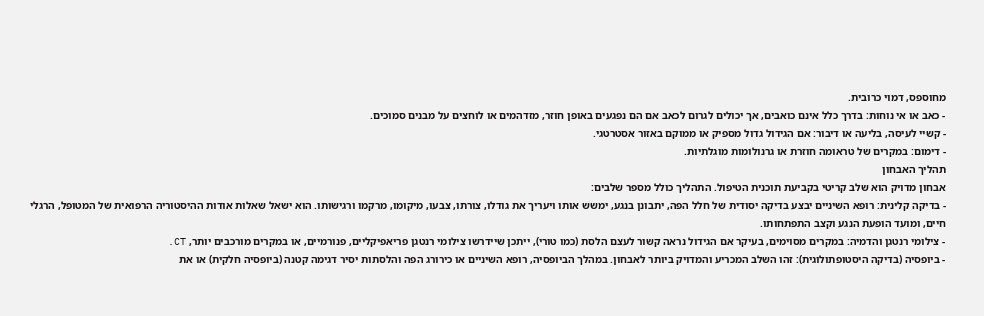מחוספס, דמוי כרובית.
- כאב או אי נוחות: בדרך כלל אינם כואבים, אך יכולים לגרום לכאב אם הם נפגעים באופן חוזר, מזדהמים או לוחצים על מבנים סמוכים.
- קשיי לעיסה, בליעה או דיבור: אם הגידול גדול מספיק או ממוקם באזור אסטרטגי.
- דימום: במקרים של טראומה חוזרת או גרנולומות מוגלתיות.
תהליך האבחון
אבחון מדויק הוא שלב קריטי בקביעת תוכנית הטיפול. התהליך כולל מספר שלבים:
- בדיקה קלינית: רופא השיניים יבצע בדיקה יסודית של חלל הפה, יתבונן בנגע, ימשש אותו ויעריך את גודלו, צורתו, צבעו, מיקומו, מרקמו ורגישותו. הוא ישאל שאלות אודות ההיסטוריה הרפואית של המטופל, הרגלי חיים, ומועד הופעת הנגע וקצב התפתחותו.
- צילומי רנטגן והדמיה: במקרים מסוימים, בעיקר אם הגידול נראה קשור לעצם הלסת (כמו טורי), ייתכן שיידרשו צילומי רנטגן פריאפיקליים, פנורמיים, או במקרים מורכבים יותר, CT.
- ביופסיה (בדיקה היסטופתולוגית): זהו השלב המכריע והמדויק ביותר לאבחון. במהלך הביופסיה, רופא השיניים או כירורג הפה והלסתות יסיר דגימה קטנה (ביופסיה חלקית) או את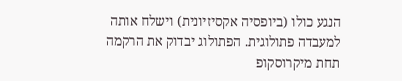הנגע כולו (ביופסיה אקסיזיונית) וישלח אותה למעבדה פתולוגית. הפתולוג יבדוק את הרקמה תחת מיקרוסקופ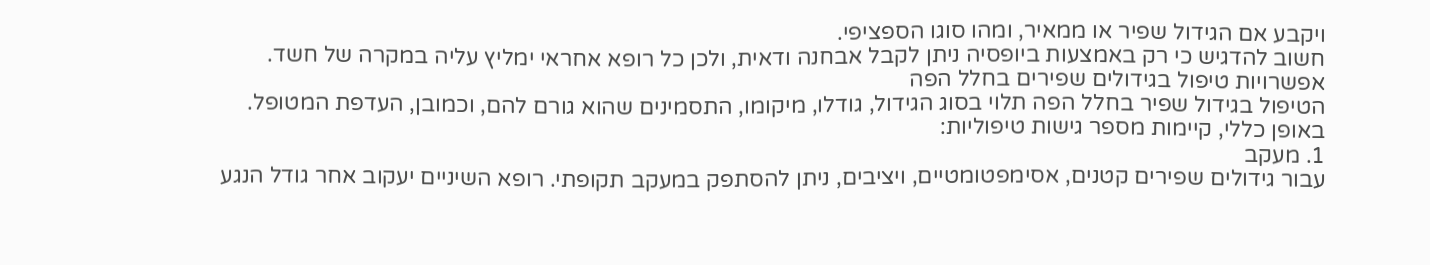ויקבע אם הגידול שפיר או ממאיר, ומהו סוגו הספציפי.
חשוב להדגיש כי רק באמצעות ביופסיה ניתן לקבל אבחנה ודאית, ולכן כל רופא אחראי ימליץ עליה במקרה של חשד.
אפשרויות טיפול בגידולים שפירים בחלל הפה
הטיפול בגידול שפיר בחלל הפה תלוי בסוג הגידול, גודלו, מיקומו, התסמינים שהוא גורם להם, וכמובן, העדפת המטופל. באופן כללי, קיימות מספר גישות טיפוליות:
1. מעקב
עבור גידולים שפירים קטנים, אסימפטומטיים, ויציבים, ניתן להסתפק במעקב תקופתי. רופא השיניים יעקוב אחר גודל הנגע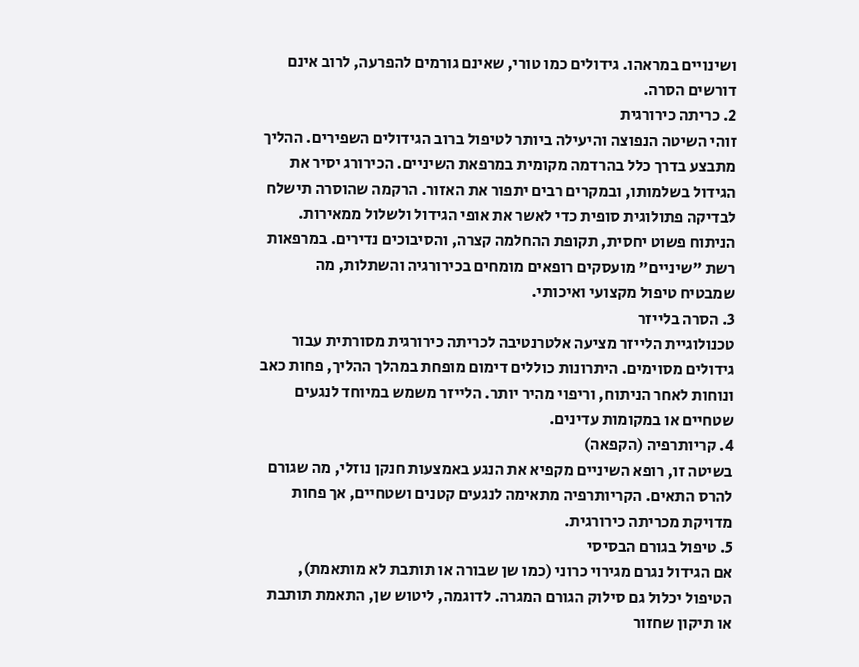ושינויים במראהו. גידולים כמו טורי, שאינם גורמים להפרעה, לרוב אינם דורשים הסרה.
2. כריתה כירורגית
זוהי השיטה הנפוצה והיעילה ביותר לטיפול ברוב הגידולים השפירים. ההליך מתבצע בדרך כלל בהרדמה מקומית במרפאת השיניים. הכירורג יסיר את הגידול בשלמותו, ובמקרים רבים יתפור את האזור. הרקמה שהוסרה תישלח לבדיקה פתולוגית סופית כדי לאשר את אופי הגידול ולשלול ממאירות. הניתוח פשוט יחסית, תקופת ההחלמה קצרה, והסיבוכים נדירים. במרפאות רשת "שיניים" מועסקים רופאים מומחים בכירורגיה והשתלות, מה שמבטיח טיפול מקצועי ואיכותי.
3. הסרה בלייזר
טכנולוגיית הלייזר מציעה אלטרנטיבה לכריתה כירורגית מסורתית עבור גידולים מסוימים. היתרונות כוללים דימום מופחת במהלך ההליך, פחות כאב ונוחות לאחר הניתוח, וריפוי מהיר יותר. הלייזר משמש במיוחד לנגעים שטחיים או במקומות עדינים.
4. קריותרפיה (הקפאה)
בשיטה זו, רופא השיניים מקפיא את הנגע באמצעות חנקן נוזלי, מה שגורם להרס התאים. הקריותרפיה מתאימה לנגעים קטנים ושטחיים, אך פחות מדויקת מכריתה כירורגית.
5. טיפול בגורם הבסיסי
אם הגידול נגרם מגירוי כרוני (כמו שן שבורה או תותבת לא מותאמת), הטיפול יכלול גם סילוק הגורם המגרה. לדוגמה, ליטוש שן, התאמת תותבת או תיקון שחזור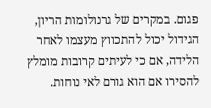פגום. במקרים של גרנולומות הריון, הגידול יכול להתכווץ מעצמו לאחר הלידה, אם כי לעיתים קרובות מומלץ להסירו אם הוא גורם לאי נוחות.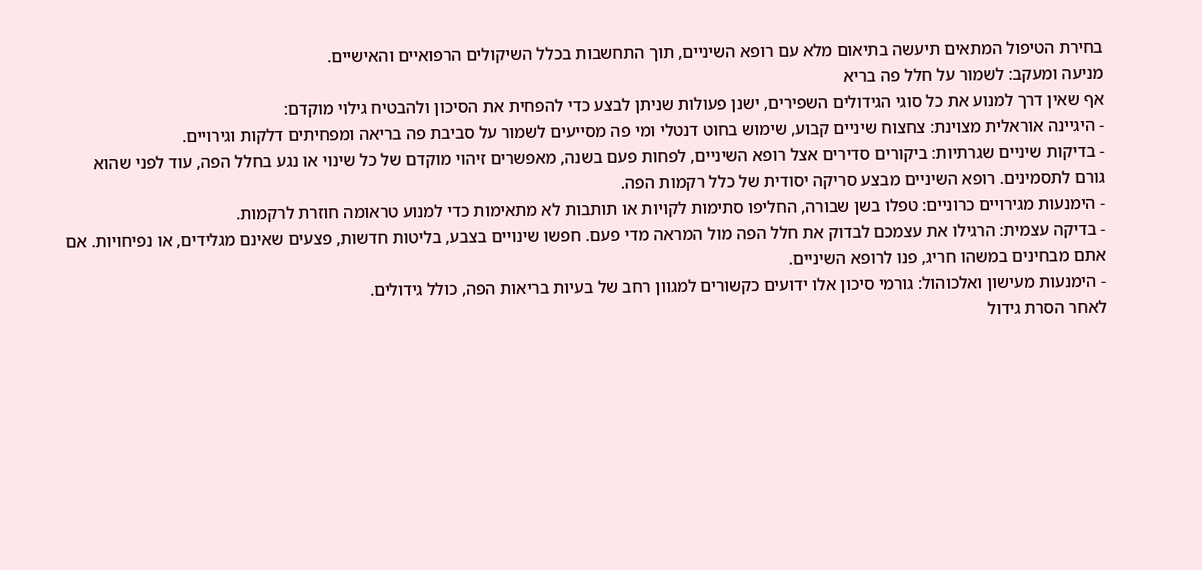בחירת הטיפול המתאים תיעשה בתיאום מלא עם רופא השיניים, תוך התחשבות בכלל השיקולים הרפואיים והאישיים.
מניעה ומעקב: לשמור על חלל פה בריא
אף שאין דרך למנוע את כל סוגי הגידולים השפירים, ישנן פעולות שניתן לבצע כדי להפחית את הסיכון ולהבטיח גילוי מוקדם:
- היגיינה אוראלית מצוינת: צחצוח שיניים קבוע, שימוש בחוט דנטלי ומי פה מסייעים לשמור על סביבת פה בריאה ומפחיתים דלקות וגירויים.
- בדיקות שיניים שגרתיות: ביקורים סדירים אצל רופא השיניים, לפחות פעם בשנה, מאפשרים זיהוי מוקדם של כל שינוי או נגע בחלל הפה, עוד לפני שהוא גורם לתסמינים. רופא השיניים מבצע סריקה יסודית של כלל רקמות הפה.
- הימנעות מגירויים כרוניים: טפלו בשן שבורה, החליפו סתימות לקויות או תותבות לא מתאימות כדי למנוע טראומה חוזרת לרקמות.
- בדיקה עצמית: הרגילו את עצמכם לבדוק את חלל הפה מול המראה מדי פעם. חפשו שינויים בצבע, בליטות חדשות, פצעים שאינם מגלידים, או נפיחויות. אם אתם מבחינים במשהו חריג, פנו לרופא השיניים.
- הימנעות מעישון ואלכוהול: גורמי סיכון אלו ידועים כקשורים למגוון רחב של בעיות בריאות הפה, כולל גידולים.
לאחר הסרת גידול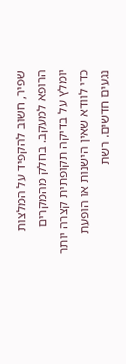שפיר, חשוב להקפיד על המלצות הרופא למעקב. בחלק מהמקרים יומלץ על בדיקה תקופתית קצרה יותר כדי לוודא שאין הישנות או הופעת נגעים חדשים. רשת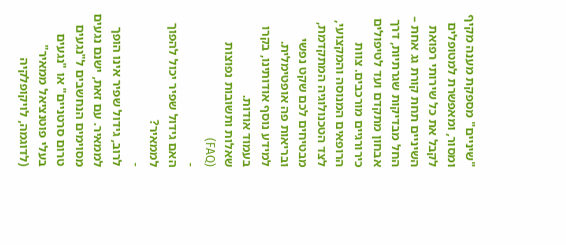"שיניים" מספקת מענה מקיף ומסור, ומאפשרת למטופלים לקבל את כל שירותי רפואת השיניים תחת קורת גג אחת – החל מבדיקות שגרתיות, דרך אבחון מתקדם ועד לטיפולים כירורגיים מורכבים. צוות הרופאים המנוסה והמקצועי, לצד הטכנולוגיה המתקדמת, מבטיחים לכם שקט נפשי ובריאות פה אופטימלית. למידע נוסף אודותינו, בקרו בעמוד אודות.
שאלות ותשובות נפוצות (FAQ)
-
האם גידול שפיר יכול להפוך לממאיר?
-
לרוב, גידול שפיר אינו הופך לממאיר. עם זאת, ישנם נגעים מסוימים הנחשבים ל"נגעים טרום סרטניים" או "נגעים בעלי פוטנציאל ממאיר" (לדוגמה, לויקופלקיה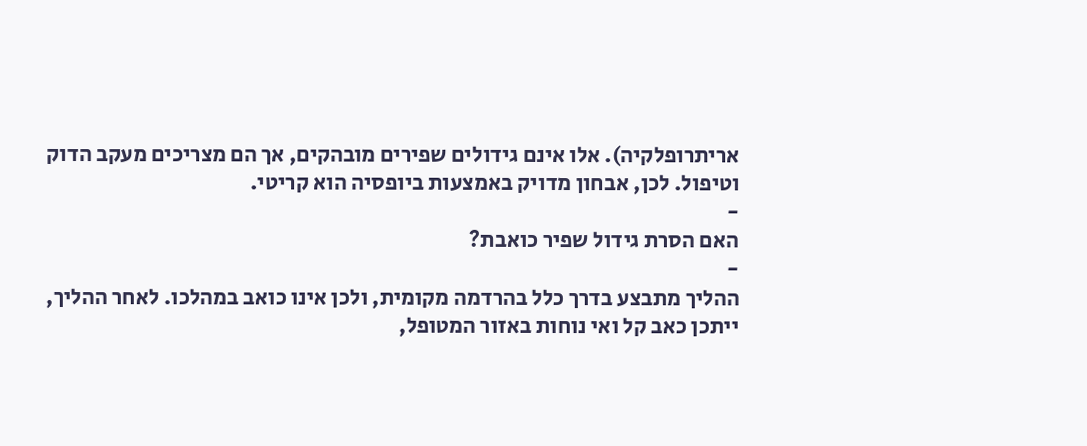אריתרופלקיה). אלו אינם גידולים שפירים מובהקים, אך הם מצריכים מעקב הדוק וטיפול. לכן, אבחון מדויק באמצעות ביופסיה הוא קריטי.
-
האם הסרת גידול שפיר כואבת?
-
ההליך מתבצע בדרך כלל בהרדמה מקומית, ולכן אינו כואב במהלכו. לאחר ההליך, ייתכן כאב קל ואי נוחות באזור המטופל,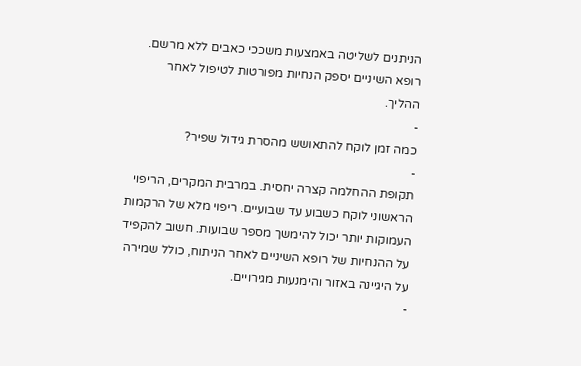הניתנים לשליטה באמצעות משככי כאבים ללא מרשם. רופא השיניים יספק הנחיות מפורטות לטיפול לאחר ההליך.
-
כמה זמן לוקח להתאושש מהסרת גידול שפיר?
-
תקופת ההחלמה קצרה יחסית. במרבית המקרים, הריפוי הראשוני לוקח כשבוע עד שבועיים. ריפוי מלא של הרקמות העמוקות יותר יכול להימשך מספר שבועות. חשוב להקפיד על ההנחיות של רופא השיניים לאחר הניתוח, כולל שמירה על היגיינה באזור והימנעות מגירויים.
-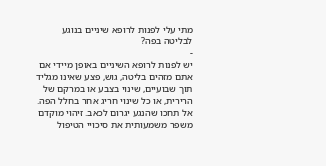מתי עלי לפנות לרופא שיניים בנוגע לבליטה בפה?
-
יש לפנות לרופא השיניים באופן מיידי אם אתם מזהים בליטה, גוש, פצע שאינו מגליד תוך שבועיים, שינוי בצבע או במרקם של הרירית, או כל שינוי חריג אחר בחלל הפה. אל תחכו שהנגע יגרום לכאב. זיהוי מוקדם משפר משמעותית את סיכויי הטיפול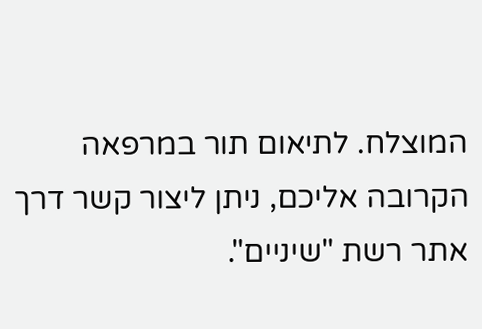המוצלח. לתיאום תור במרפאה הקרובה אליכם, ניתן ליצור קשר דרך אתר רשת "שיניים".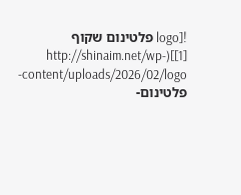![logo פלטינום שקוף [1]](http://shinaim.net/wp-content/uploads/2026/02/logo-פלטינום-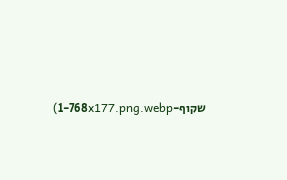שקוף-1-768x177.png.webp)